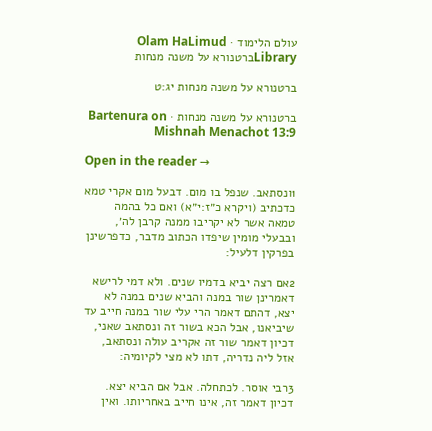עולם הלימוד · Olam HaLimud
Libraryברטנורא על משנה מנחות

ברטנורא על משנה מנחות יג:ט

ברטנורא על משנה מנחות · Bartenura on Mishnah Menachot 13:9

Open in the reader →

1ונסתאב. שנפל בו מום. דבעל מום אקרי טמא כדכתיב (ויקרא כ״ז:י״א) ואם כל בהמה טמאה אשר לא יקריבו ממנה קרבן לה׳, ובבעלי מומין שיפדו הכתוב מדבר, כדפרשינן בפרקין דלעיל:

2אם רצה יביא בדמיו שנים. ולא דמי לרישא דאמרינן שור במנה והביא שנים במנה לא יצא, דהתם דאמר הרי עלי שור במנה חייב עד שיביאנו, אבל הכא בשור זה ונסתאב שאני, דכיון דאמר שור זה אקריב עולה ונסתאב, אזל ליה נדריה, דתו לא מצי לקיומיה:

3רבי אוסר. לכתחלה. אבל אם הביא יצא. דכיון דאמר זה, אינו חייב באחריותו. ואין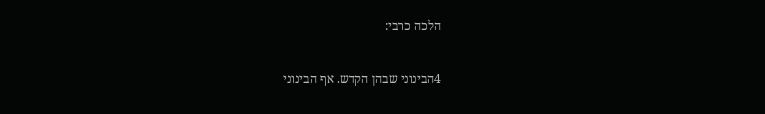הלכה כרבי:

4הבינוני שבהן הקדש. אף הבינוני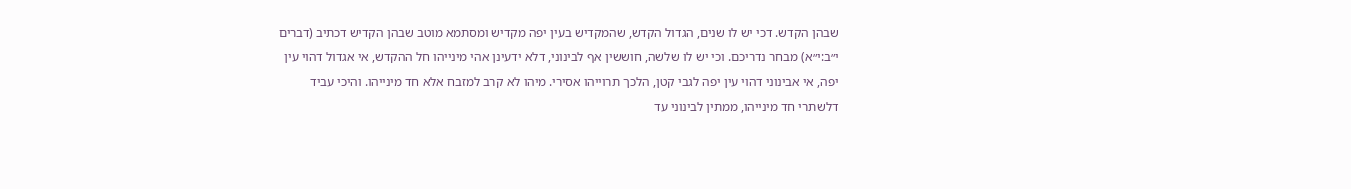שבהן הקדש. דכי יש לו שנים, הגדול הקדש, שהמקדיש בעין יפה מקדיש ומסתמא מוטב שבהן הקדיש דכתיב (דברים י״ב:י״א) מבחר נדריכם. וכי יש לו שלשה, חוששין אף לבינוני, דלא ידעינן אהי מינייהו חל ההקדש, אי אגדול דהוי עין יפה, אי אבינוני דהוי עין יפה לגבי קטן, הלכך תרוייהו אסירי. מיהו לא קרב למזבח אלא חד מינייהו. והיכי עביד דלשתרי חד מינייהו, ממתין לבינוני עד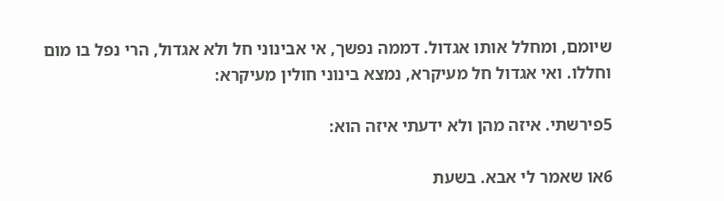שיומם, ומחלל אותו אגדול. דממה נפשך, אי אבינוני חל ולא אגדול, הרי נפל בו מום וחללו. ואי אגדול חל מעיקרא, נמצא בינוני חולין מעיקרא:

5פירשתי. איזה מהן ולא ידעתי איזה הוא:

6או שאמר לי אבא. בשעת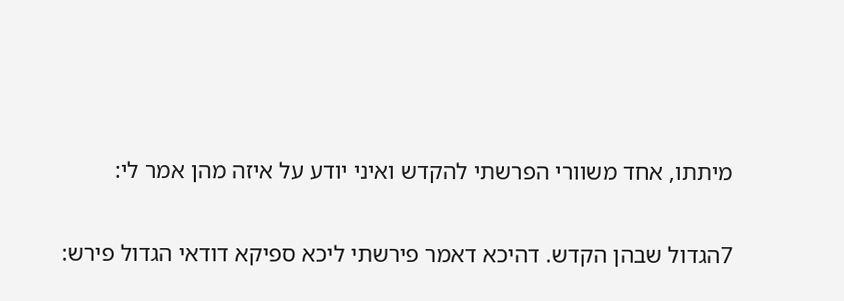מיתתו, אחד משוורי הפרשתי להקדש ואיני יודע על איזה מהן אמר לי:

7הגדול שבהן הקדש. דהיכא דאמר פירשתי ליכא ספיקא דודאי הגדול פירש: